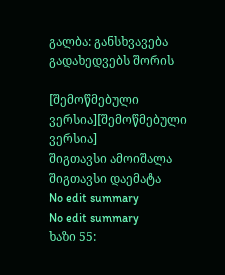გალბა: განსხვავება გადახედვებს შორის

[შემოწმებული ვერსია][შემოწმებული ვერსია]
შიგთავსი ამოიშალა შიგთავსი დაემატა
No edit summary
No edit summary
ხაზი 55: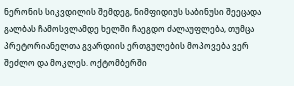ნერონის სიკვდილის შემდეგ, ნიმფიდიუს საბინუსი შეეცადა გალბას ჩამოსვლამდე ხელში ჩაეგდო ძალაუფლება, თუმცა პრეტორიანელთა გვარდიის ერთგულების მოპოვება ვერ შეძლო და მოკლეს. ოქტომბერში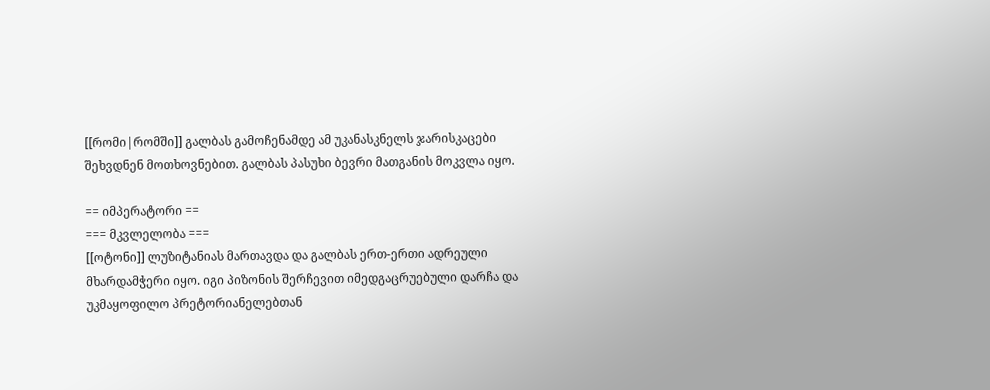[[რომი|რომში]] გალბას გამოჩენამდე ამ უკანასკნელს ჯარისკაცები შეხვდნენ მოთხოვნებით. გალბას პასუხი ბევრი მათგანის მოკვლა იყო.

== იმპერატორი ==
=== მკვლელობა ===
[[ოტონი]] ლუზიტანიას მართავდა და გალბას ერთ-ერთი ადრეული მხარდამჭერი იყო. იგი პიზონის შერჩევით იმედგაცრუებული დარჩა და უკმაყოფილო პრეტორიანელებთან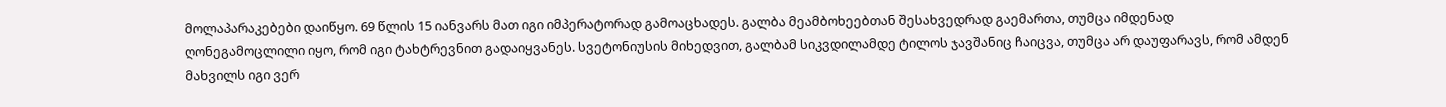მოლაპარაკებები დაიწყო. 69 წლის 15 იანვარს მათ იგი იმპერატორად გამოაცხადეს. გალბა მეამბოხეებთან შესახვედრად გაემართა, თუმცა იმდენად ღონეგამოცლილი იყო, რომ იგი ტახტრევნით გადაიყვანეს. სვეტონიუსის მიხედვით, გალბამ სიკვდილამდე ტილოს ჯავშანიც ჩაიცვა, თუმცა არ დაუფარავს, რომ ამდენ მახვილს იგი ვერ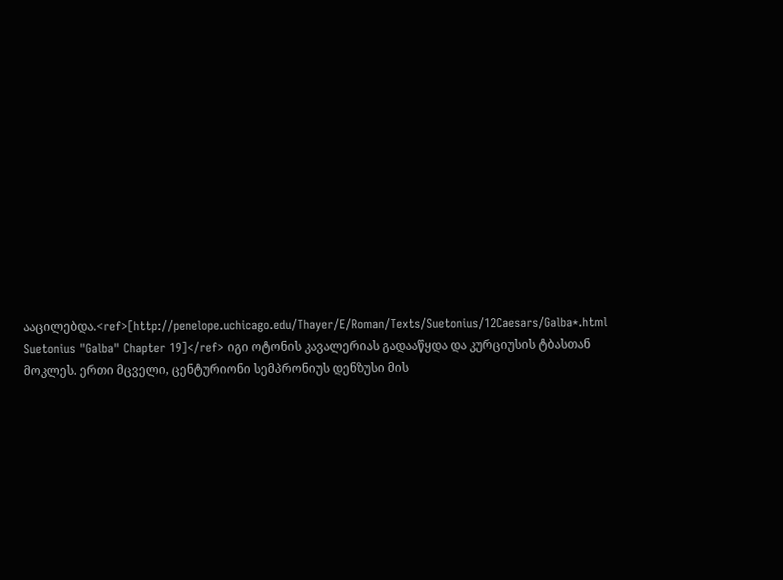ააცილებდა.<ref>[http://penelope.uchicago.edu/Thayer/E/Roman/Texts/Suetonius/12Caesars/Galba*.html Suetonius "Galba" Chapter 19]</ref> იგი ოტონის კავალერიას გადააწყდა და კურციუსის ტბასთან მოკლეს. ერთი მცველი, ცენტურიონი სემპრონიუს დენზუსი მის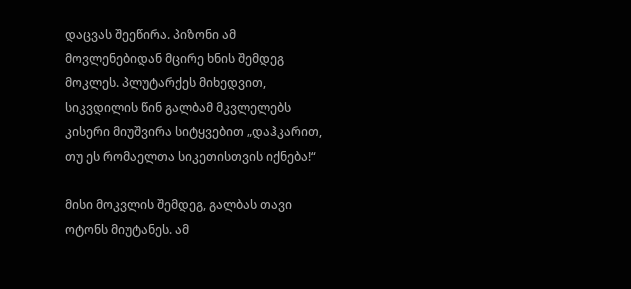დაცვას შეეწირა. პიზონი ამ მოვლენებიდან მცირე ხნის შემდეგ მოკლეს. პლუტარქეს მიხედვით, სიკვდილის წინ გალბამ მკვლელებს კისერი მიუშვირა სიტყვებით „დაჰკარით, თუ ეს რომაელთა სიკეთისთვის იქნება!“

მისი მოკვლის შემდეგ, გალბას თავი ოტონს მიუტანეს. ამ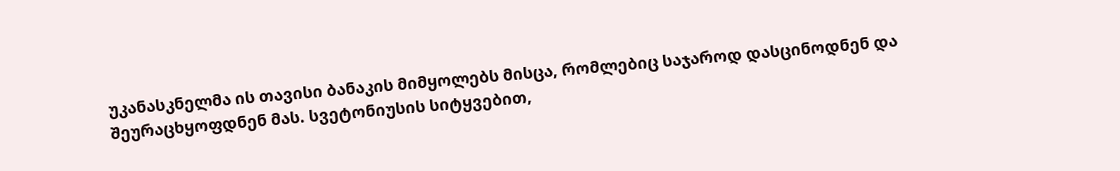უკანასკნელმა ის თავისი ბანაკის მიმყოლებს მისცა, რომლებიც საჯაროდ დასცინოდნენ და შეურაცხყოფდნენ მას. სვეტონიუსის სიტყვებით,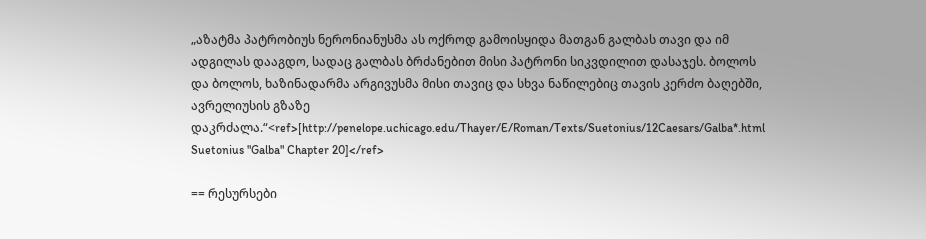„აზატმა პატრობიუს ნერონიანუსმა ას ოქროდ გამოისყიდა მათგან გალბას თავი და იმ ადგილას დააგდო, სადაც გალბას ბრძანებით მისი პატრონი სიკვდილით დასაჯეს. ბოლოს და ბოლოს, ხაზინადარმა არგივუსმა მისი თავიც და სხვა ნაწილებიც თავის კერძო ბაღებში, ავრელიუსის გზაზე დაკრძალა.“<ref>[http://penelope.uchicago.edu/Thayer/E/Roman/Texts/Suetonius/12Caesars/Galba*.html Suetonius "Galba" Chapter 20]</ref>

== რესურსები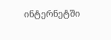ინტერნეტში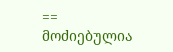==
მოძიებულია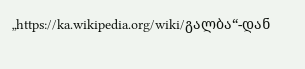„https://ka.wikipedia.org/wiki/გალბა“-დან